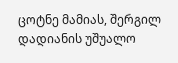ცოტნე მამიას, შერგილ დადიანის უშუალო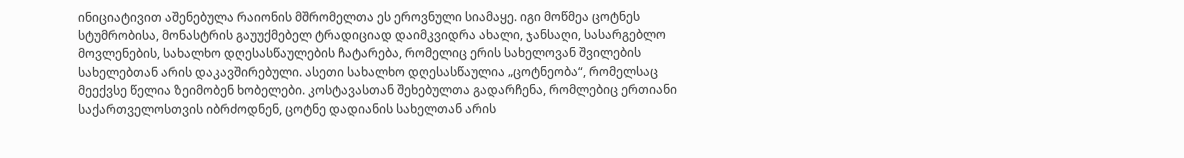ინიციატივით აშენებულა რაიონის მშრომელთა ეს ეროვნული სიამაყე. იგი მოწმეა ცოტნეს სტუმრობისა, მონასტრის გაუუქმებელ ტრადიციად დაიმკვიდრა ახალი, ჯანსაღი, სასარგებლო მოვლენების, სახალხო დღესასწაულების ჩატარება, რომელიც ერის სახელოვან შვილების სახელებთან არის დაკავშირებული. ასეთი სახალხო დღესასწაულია „ცოტნეობა“, რომელსაც მეექვსე წელია ზეიმობენ ხობელები. კოსტავასთან შეხებულთა გადარჩენა, რომლებიც ერთიანი საქართველოსთვის იბრძოდნენ, ცოტნე დადიანის სახელთან არის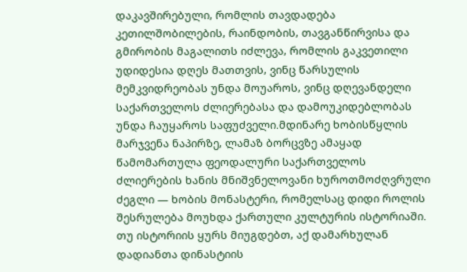დაკავშირებული, რომლის თავდადება კეთილშობილების, რაინდობის, თავგანწირვისა და გმირობის მაგალითს იძლევა, რომლის გაკვეთილი უდიდესია დღეს მათთვის, ვინც წარსულის მემკვიდრეობას უნდა მოუაროს, ვინც დღევანდელი საქართველოს ძლიერებასა და დამოუკიდებლობას უნდა ჩაუყაროს საფუძველი.მდინარე ხობისწყლის მარჯვენა ნაპირზე, ლამაზ ბორცვზე ამაყად წამომართულა ფეოდალური საქართველოს ძლიერების ხანის მნიშვნელოვანი ხუროთმოძღვრული ძეგლი — ხობის მონასტერი, რომელსაც დიდი როლის შესრულება მოუხდა ქართული კულტურის ისტორიაში. თუ ისტორიის ყურს მიუგდებთ, აქ დამარხულან დადიანთა დინასტიის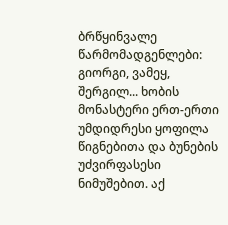ბრწყინვალე წარმომადგენლები: გიორგი, ვამეყ, შერგილ... ხობის მონასტერი ერთ-ერთი უმდიდრესი ყოფილა წიგნებითა და ბუნების უძვირფასესი ნიმუშებით. აქ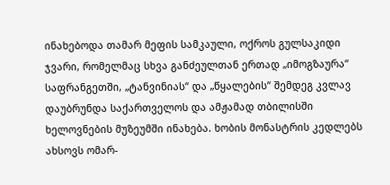ინახებოდა თამარ მეფის სამკაული, ოქროს გულსაკიდი ჯვარი, რომელმაც სხვა განძეულთან ერთად „იმოგზაურა“ საფრანგეთში, „ტანვინიას“ და „წყალების“ შემდეგ კვლავ დაუბრუნდა საქართველოს და ამჟამად თბილისში ხელოვნების მუზეუმში ინახება. ხობის მონასტრის კედლებს ახსოვს ომარ-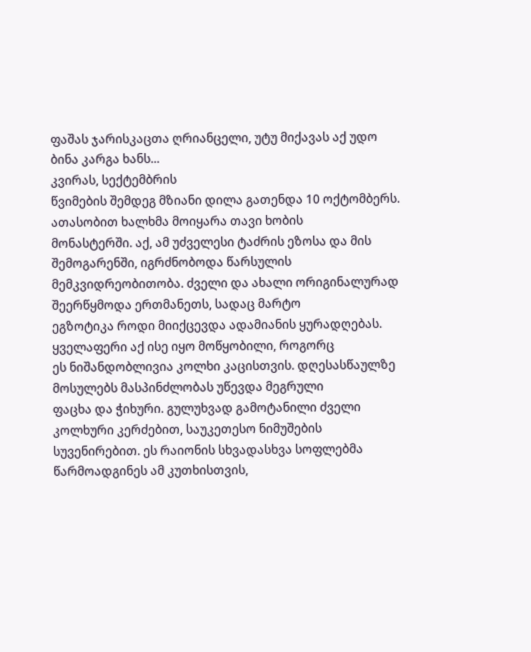ფაშას ჯარისკაცთა ღრიანცელი, უტუ მიქავას აქ უდო ბინა კარგა ხანს...
კვირას, სექტემბრის
წვიმების შემდეგ მზიანი დილა გათენდა 10 ოქტომბერს. ათასობით ხალხმა მოიყარა თავი ხობის
მონასტერში. აქ, ამ უძველესი ტაძრის ეზოსა და მის შემოგარენში, იგრძნობოდა წარსულის
მემკვიდრეობითობა. ძველი და ახალი ორიგინალურად შეერწყმოდა ერთმანეთს, სადაც მარტო
ეგზოტიკა როდი მიიქცევდა ადამიანის ყურადღებას. ყველაფერი აქ ისე იყო მოწყობილი, როგორც
ეს ნიშანდობლივია კოლხი კაცისთვის. დღესასწაულზე მოსულებს მასპინძლობას უწევდა მეგრული
ფაცხა და ჭიხური. გულუხვად გამოტანილი ძველი კოლხური კერძებით, საუკეთესო ნიმუშების
სუვენირებით. ეს რაიონის სხვადასხვა სოფლებმა წარმოადგინეს ამ კუთხისთვის,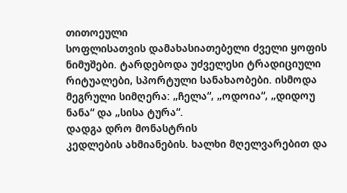თითოეული
სოფლისათვის დამახასიათებელი ძველი ყოფის ნიმუშები. ტარდებოდა უძველესი ტრადიციული
რიტუალები, სპორტული სანახაობები. ისმოდა მეგრული სიმღერა: „ჩელა“, „ოდოია“, „დიდოუ
ნანა“ და „სისა ტურა“.
დადგა დრო მონასტრის
კედლების ახმიანების. ხალხი მღელვარებით და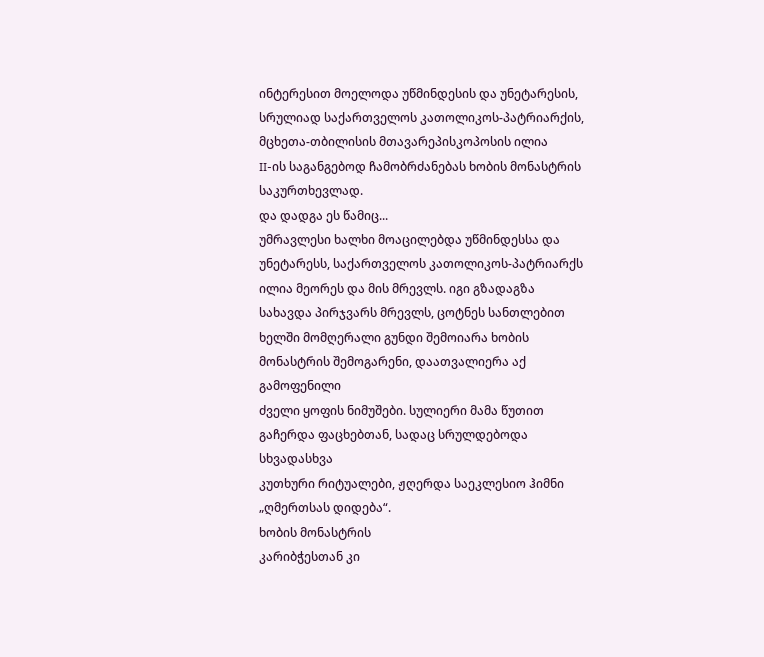ინტერესით მოელოდა უწმინდესის და უნეტარესის,
სრულიად საქართველოს კათოლიკოს-პატრიარქის, მცხეთა-თბილისის მთავარეპისკოპოსის ილია
II-ის საგანგებოდ ჩამობრძანებას ხობის მონასტრის საკურთხევლად.
და დადგა ეს წამიც...
უმრავლესი ხალხი მოაცილებდა უწმინდესსა და უნეტარესს, საქართველოს კათოლიკოს-პატრიარქს
ილია მეორეს და მის მრევლს. იგი გზადაგზა სახავდა პირჯვარს მრევლს, ცოტნეს სანთლებით
ხელში მომღერალი გუნდი შემოიარა ხობის მონასტრის შემოგარენი, დაათვალიერა აქ გამოფენილი
ძველი ყოფის ნიმუშები. სულიერი მამა წუთით გაჩერდა ფაცხებთან, სადაც სრულდებოდა სხვადასხვა
კუთხური რიტუალები, ჟღერდა საეკლესიო ჰიმნი „ღმერთსას დიდება“.
ხობის მონასტრის
კარიბჭესთან კი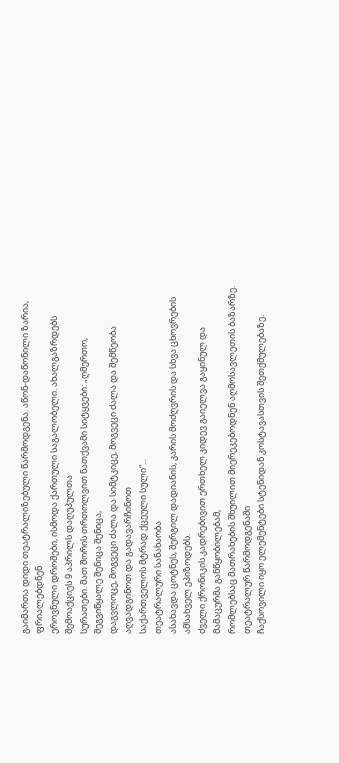გაიმართა დიდი თეატრალიზებული წარმოდგენა. აწონ-დაწონილი ზარია, ფრიალებდნენ
ეროვნული დროშები, ისმოდა ქართული საგალობელი. ახალგაზრდებს შემოაქციეს 9 აპრილს დაღუპულთა
სურათები. მათ შორის თრთოლვით ნათქვამი სიტყვები: „ღმერთო, შეგვიწყალე შენიცა შენიცა,
დაგვლოცე, მოგვეცი ძალა და სიმტკიცე, მოგვეცი ძალა და შემწეობა აღვადგინოთ და გადავარჩინოთ
საქართველოს მტრად ქცეული სული“...
თეატრალური სანახაობა
ასახავდა ცოტნეს, შერგილ დადიანის, კარის მოძღვრის და სხვა ცხოვრების ამსახველ ეპიზოდებს.
ძველი ქრონიკის კადრებივით ერთხელ კიდევ გაიელვა გაყინულ და მამაცურმა განწყობილებამ,
რომლებსაც მათრახების შხუილით მიერეკებოდნენ აღმოსავლეთის ბაზარზე. თეატრალურ წარმოდგენაში
ჩაქსოვილი იყო ელემენტები სტენიდან კოსტავასთვის შეთქმულებაზე.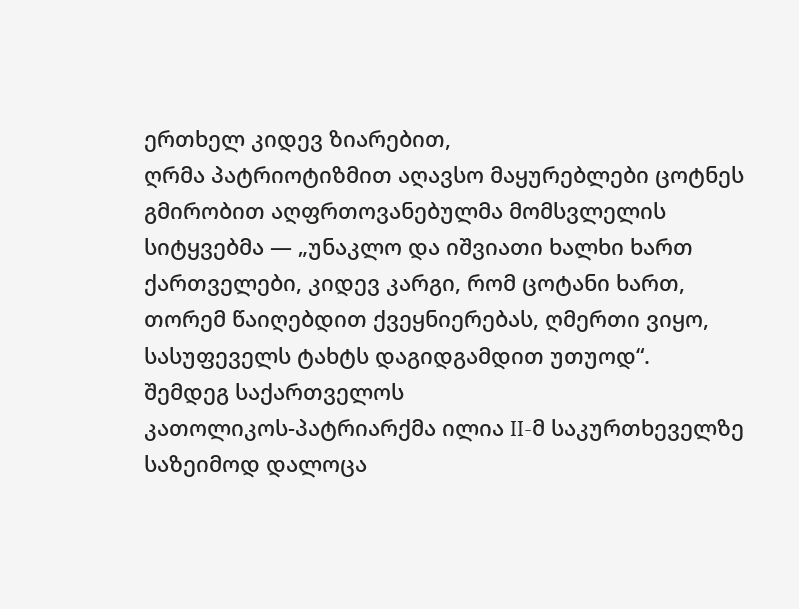ერთხელ კიდევ ზიარებით,
ღრმა პატრიოტიზმით აღავსო მაყურებლები ცოტნეს გმირობით აღფრთოვანებულმა მომსვლელის
სიტყვებმა — „უნაკლო და იშვიათი ხალხი ხართ ქართველები, კიდევ კარგი, რომ ცოტანი ხართ,
თორემ წაიღებდით ქვეყნიერებას, ღმერთი ვიყო, სასუფეველს ტახტს დაგიდგამდით უთუოდ“.
შემდეგ საქართველოს
კათოლიკოს-პატრიარქმა ილია II-მ საკურთხეველზე საზეიმოდ დალოცა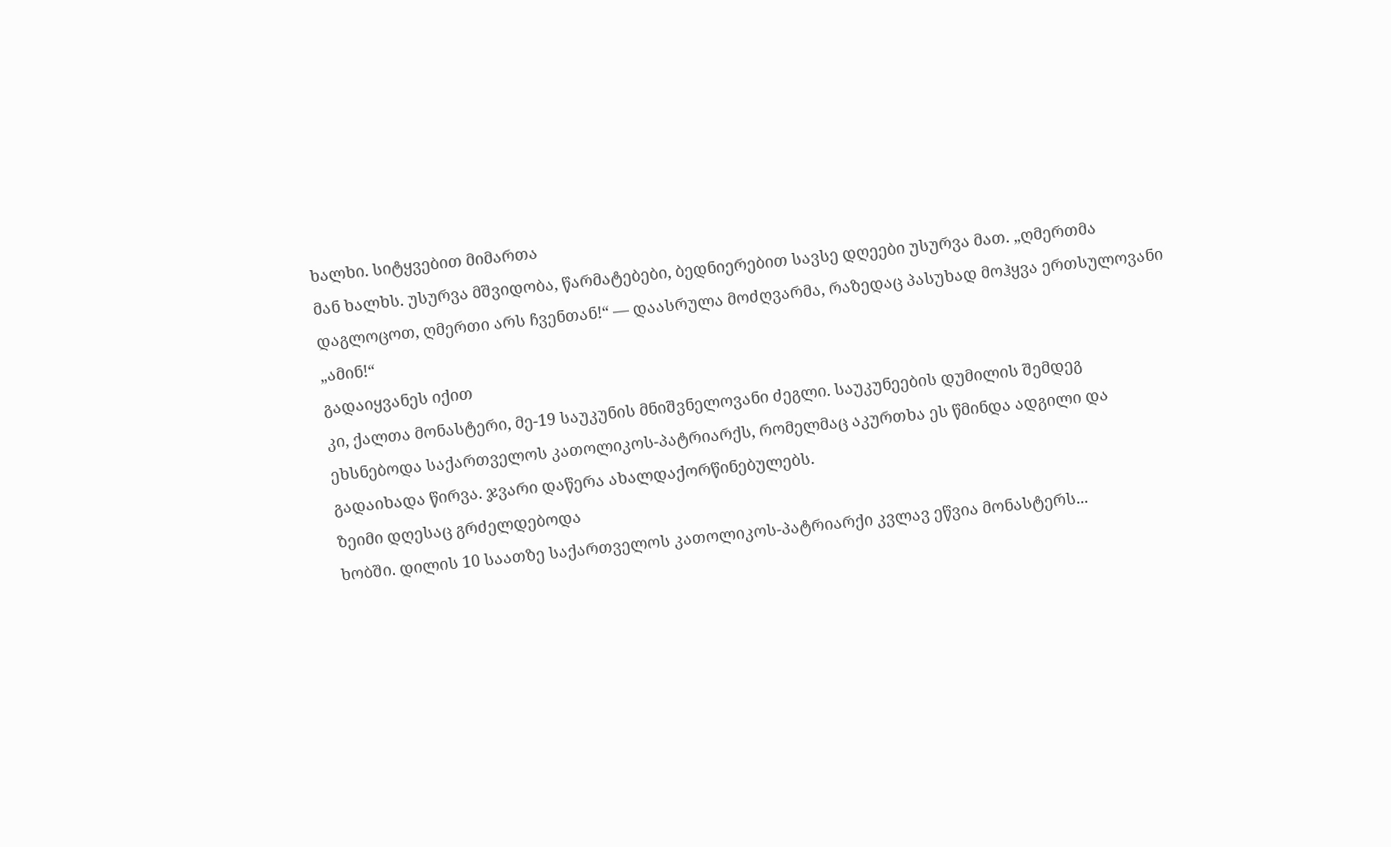ხალხი. სიტყვებით მიმართა
მან ხალხს. უსურვა მშვიდობა, წარმატებები, ბედნიერებით სავსე დღეები უსურვა მათ. „ღმერთმა
დაგლოცოთ, ღმერთი არს ჩვენთან!“ — დაასრულა მოძღვარმა, რაზედაც პასუხად მოჰყვა ერთსულოვანი
„ამინ!“
გადაიყვანეს იქით
კი, ქალთა მონასტერი, მე-19 საუკუნის მნიშვნელოვანი ძეგლი. საუკუნეების დუმილის შემდეგ
ეხსნებოდა საქართველოს კათოლიკოს-პატრიარქს, რომელმაც აკურთხა ეს წმინდა ადგილი და
გადაიხადა წირვა. ჯვარი დაწერა ახალდაქორწინებულებს.
ზეიმი დღესაც გრძელდებოდა
ხობში. დილის 10 საათზე საქართველოს კათოლიკოს-პატრიარქი კვლავ ეწვია მონასტერს...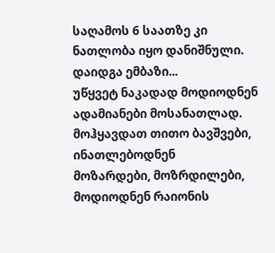საღამოს 6 საათზე კი ნათლობა იყო დანიშნული.
დაიდგა ემბაზი...
უწყვეტ ნაკადად მოდიოდნენ ადამიანები მოსანათლად. მოჰყავდათ თითო ბავშვები, ინათლებოდნენ
მოზარდები, მოზრდილები, მოდიოდნენ რაიონის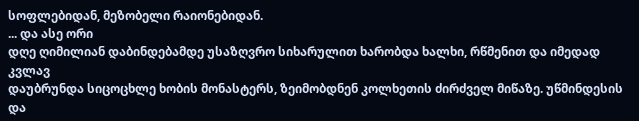სოფლებიდან, მეზობელი რაიონებიდან.
... და ასე ორი
დღე ღიმილიან დაბინდებამდე უსაზღვრო სიხარულით ხარობდა ხალხი, რწმენით და იმედად კვლავ
დაუბრუნდა სიცოცხლე ხობის მონასტერს, ზეიმობდნენ კოლხეთის ძირძველ მიწაზე. უწმინდესის
და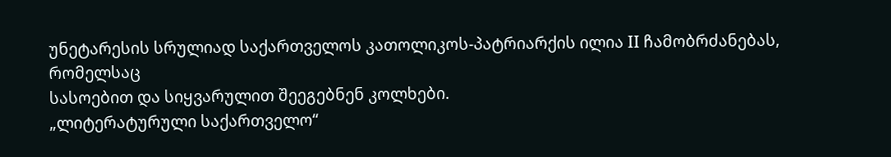უნეტარესის სრულიად საქართველოს კათოლიკოს-პატრიარქის ილია II ჩამობრძანებას, რომელსაც
სასოებით და სიყვარულით შეეგებნენ კოლხები.
„ლიტერატურული საქართველო“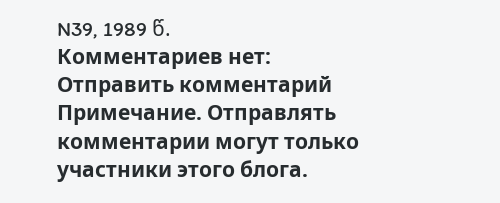N39, 1989 წ.
Комментариев нет:
Отправить комментарий
Примечание. Отправлять комментарии могут только участники этого блога.